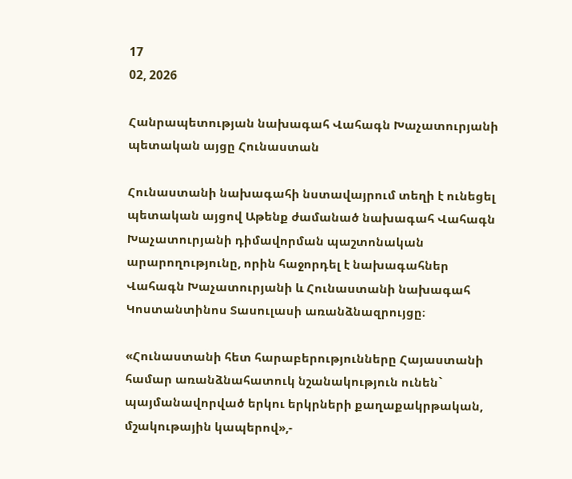17
02, 2026

Հանրապետության նախագահ Վահագն Խաչատուրյանի պետական այցը Հունաստան

Հունաստանի նախագահի նստավայրում տեղի է ունեցել պետական այցով Աթենք ժամանած նախագահ Վահագն Խաչատուրյանի դիմավորման պաշտոնական արարողությունը, որին հաջորդել է նախագահներ Վահագն Խաչատուրյանի և Հունաստանի նախագահ Կոստանտինոս Տասուլասի առանձնազրույցը։

«Հունաստանի հետ հարաբերությունները Հայաստանի համար առանձնահատուկ նշանակություն ունեն` պայմանավորված երկու երկրների քաղաքակրթական, մշակութային կապերով»,-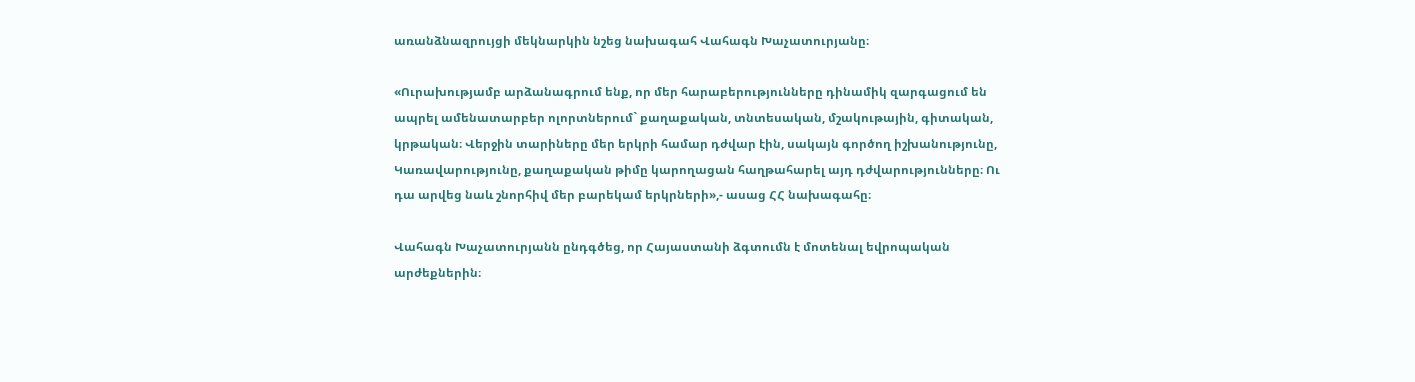առանձնազրույցի մեկնարկին նշեց նախագահ Վահագն Խաչատուրյանը։

«Ուրախությամբ արձանագրում ենք, որ մեր հարաբերությունները դինամիկ զարգացում են ապրել ամենատարբեր ոլորտներում` քաղաքական, տնտեսական, մշակութային, գիտական, կրթական։ Վերջին տարիները մեր երկրի համար դժվար էին, սակայն գործող իշխանությունը, Կառավարությունը, քաղաքական թիմը կարողացան հաղթահարել այդ դժվարությունները։ Ու դա արվեց նաև շնորհիվ մեր բարեկամ երկրների»,- ասաց ՀՀ նախագահը։

Վահագն Խաչատուրյանն ընդգծեց, որ Հայաստանի ձգտումն է մոտենալ եվրոպական արժեքներին։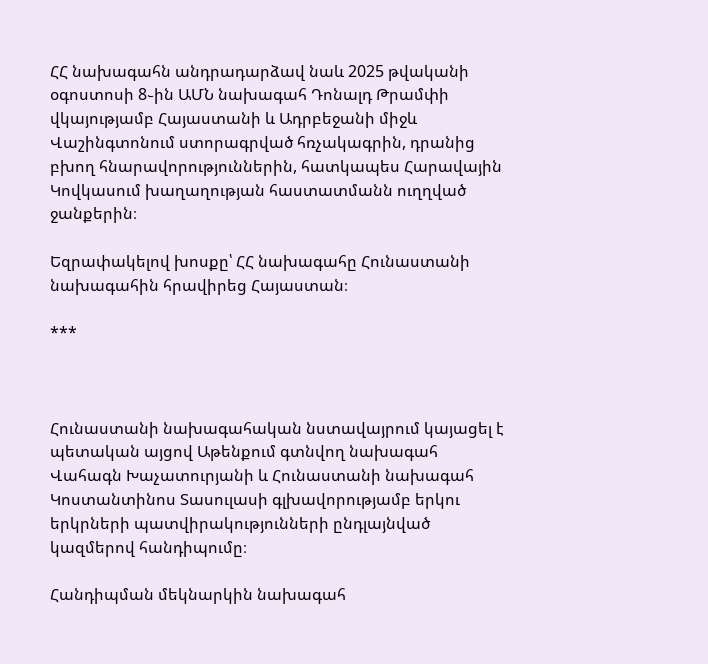ՀՀ նախագահն անդրադարձավ նաև 2025 թվականի օգոստոսի 8֊ին ԱՄՆ նախագահ Դոնալդ Թրամփի վկայությամբ Հայաստանի և Ադրբեջանի միջև Վաշինգտոնում ստորագրված հռչակագրին, դրանից բխող հնարավորություններին, հատկապես Հարավային Կովկասում խաղաղության հաստատմանն ուղղված ջանքերին։

Եզրափակելով խոսքը՝ ՀՀ նախագահը Հունաստանի նախագահին հրավիրեց Հայաստան։

***



Հունաստանի նախագահական նստավայրում կայացել է պետական այցով Աթենքում գտնվող նախագահ Վահագն Խաչատուրյանի և Հունաստանի նախագահ Կոստանտինոս Տասուլասի գլխավորությամբ երկու երկրների պատվիրակությունների ընդլայնված կազմերով հանդիպումը։

Հանդիպման մեկնարկին նախագահ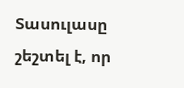Տասուլասը շեշտել է, որ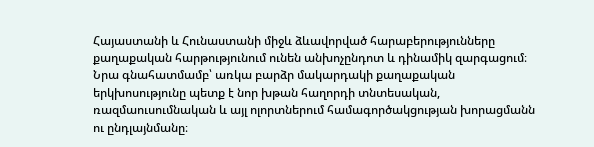Հայաստանի և Հունաստանի միջև ձևավորված հարաբերությունները քաղաքական հարթությունում ունեն անխոչընդոտ և դինամիկ զարգացում։ Նրա գնահատմամբ՝ առկա բարձր մակարդակի քաղաքական երկխոսությունը պետք է նոր խթան հաղորդի տնտեսական, ռազմաուսումնական և այլ ոլորտներում համագործակցության խորացմանն ու ընդլայնմանը։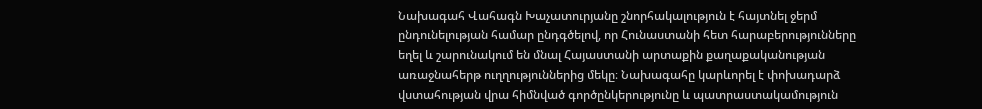Նախագահ Վահագն Խաչատուրյանը շնորհակալություն է հայտնել ջերմ ընդունելության համար ընդգծելով, որ Հունաստանի հետ հարաբերությունները եղել և շարունակում են մնալ Հայաստանի արտաքին քաղաքականության առաջնահերթ ուղղություններից մեկը։ Նախագահը կարևորել է փոխադարձ վստահության վրա հիմնված գործընկերությունը և պատրաստակամություն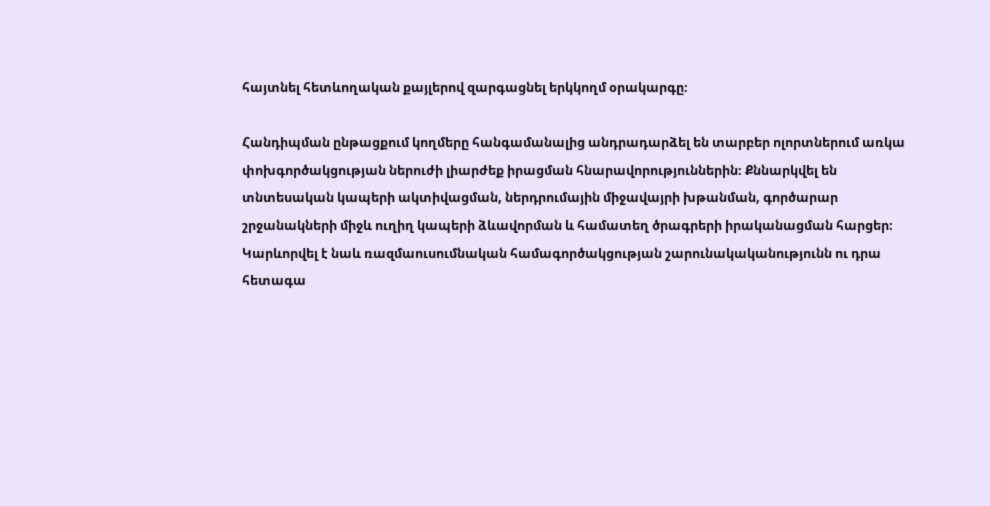հայտնել հետևողական քայլերով զարգացնել երկկողմ օրակարգը։

Հանդիպման ընթացքում կողմերը հանգամանալից անդրադարձել են տարբեր ոլորտներում առկա փոխգործակցության ներուժի լիարժեք իրացման հնարավորություններին։ Քննարկվել են տնտեսական կապերի ակտիվացման, ներդրումային միջավայրի խթանման, գործարար շրջանակների միջև ուղիղ կապերի ձևավորման և համատեղ ծրագրերի իրականացման հարցեր։ Կարևորվել է նաև ռազմաուսումնական համագործակցության շարունակականությունն ու դրա հետագա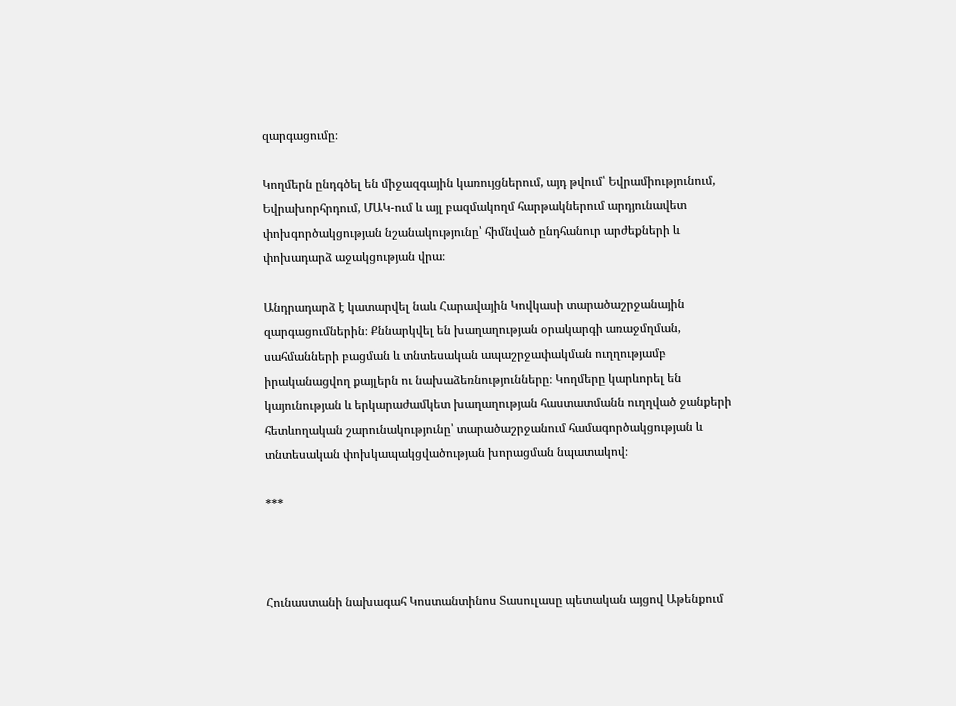զարգացումը։

Կողմերն ընդգծել են միջազգային կառույցներում, այդ թվում՝ Եվրամիությունում, Եվրախորհրդում, ՄԱԿ-ում և այլ բազմակողմ հարթակներում արդյունավետ փոխգործակցության նշանակությունը՝ հիմնված ընդհանուր արժեքների և փոխադարձ աջակցության վրա։

Անդրադարձ է կատարվել նաև Հարավային Կովկասի տարածաշրջանային զարգացումներին։ Քննարկվել են խաղաղության օրակարգի առաջմղման, սահմանների բացման և տնտեսական ապաշրջափակման ուղղությամբ իրականացվող քայլերն ու նախաձեռնությունները։ Կողմերը կարևորել են կայունության և երկարաժամկետ խաղաղության հաստատմանն ուղղված ջանքերի հետևողական շարունակությունը՝ տարածաշրջանում համագործակցության և տնտեսական փոխկապակցվածության խորացման նպատակով։

***



Հունաստանի նախագահ Կոստանտինոս Տասուլասը պետական այցով Աթենքում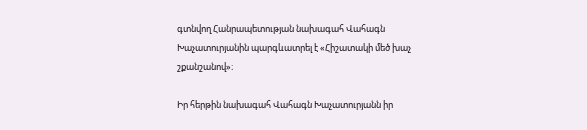գտնվող Հանրապետության նախագահ Վահագն Խաչատուրյանին պարգևատրել է «Հիշատակի մեծ խաչ շքանշանով»։

Իր հերթին նախագահ Վահագն Խաչատուրյանն իր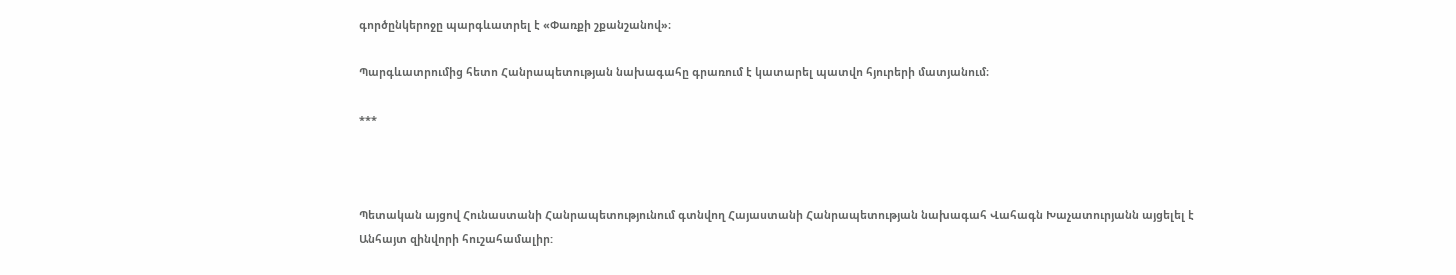գործընկերոջը պարգևատրել է «Փառքի շքանշանով»։

Պարգևատրումից հետո Հանրապետության նախագահը գրառում է կատարել պատվո հյուրերի մատյանում։

***



Պետական այցով Հունաստանի Հանրապետությունում գտնվող Հայաստանի Հանրապետության նախագահ Վահագն Խաչատուրյանն այցելել է Անհայտ զինվորի հուշահամալիր: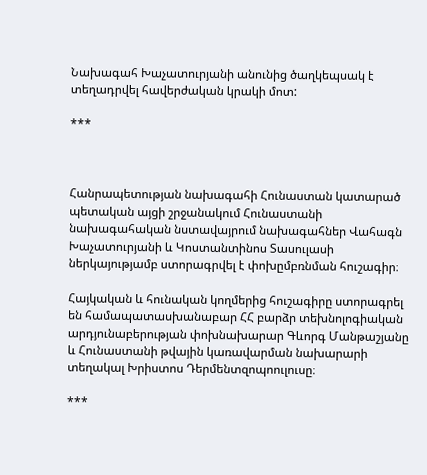Նախագահ Խաչատուրյանի անունից ծաղկեպսակ է տեղադրվել հավերժական կրակի մոտ:

***



Հանրապետության նախագահի Հունաստան կատարած պետական այցի շրջանակում Հունաստանի նախագահական նստավայրում նախագահներ Վահագն Խաչատուրյանի և Կոստանտինոս Տասուլասի ներկայությամբ ստորագրվել է փոխըմբռնման հուշագիր։

Հայկական և հունական կողմերից հուշագիրը ստորագրել են համապատասխանաբար ՀՀ բարձր տեխնոլոգիական արդյունաբերության փոխնախարար Գևորգ Մանթաշյանը և Հունաստանի թվային կառավարման նախարարի տեղակալ Խրիստոս Դերմենտզոպոուլուսը։

***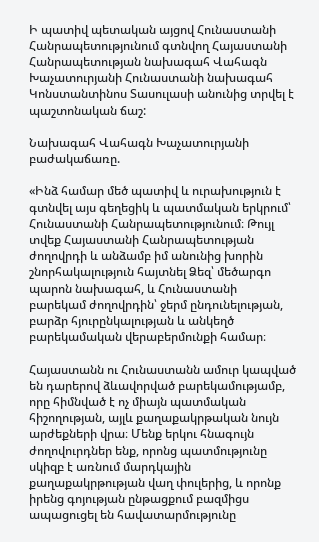Ի պատիվ պետական այցով Հունաստանի Հանրապետությունում գտնվող Հայաստանի Հանրապետության նախագահ Վահագն Խաչատուրյանի Հունաստանի նախագահ Կոնստանտինոս Տասուլասի անունից տրվել է պաշտոնական ճաշ:

Նախագահ Վահագն Խաչատուրյանի բաժակաճառը.

«Ինձ համար մեծ պատիվ և ուրախություն է գտնվել այս գեղեցիկ և պատմական երկրում՝ Հունաստանի Հանրապետությունում։ Թույլ տվեք Հայաստանի Հանրապետության ժողովրդի և անձամբ իմ անունից խորին շնորհակալություն հայտնել Ձեզ՝ մեծարգո պարոն նախագահ, և Հունաստանի բարեկամ ժողովրդին՝ ջերմ ընդունելության, բարձր հյուրընկալության և անկեղծ բարեկամական վերաբերմունքի համար։

Հայաստանն ու Հունաստանն ամուր կապված են դարերով ձևավորված բարեկամությամբ, որը հիմնված է ոչ միայն պատմական հիշողության, այլև քաղաքակրթական նույն արժեքների վրա։ Մենք երկու հնագույն ժողովուրդներ ենք, որոնց պատմությունը սկիզբ է առնում մարդկային քաղաքակրթության վաղ փուլերից, և որոնք իրենց գոյության ընթացքում բազմիցս ապացուցել են հավատարմությունը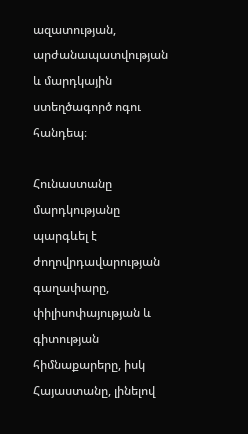ազատության, արժանապատվության և մարդկային ստեղծագործ ոգու հանդեպ։

Հունաստանը մարդկությանը պարգևել է ժողովրդավարության գաղափարը, փիլիսոփայության և գիտության հիմնաքարերը, իսկ Հայաստանը, լինելով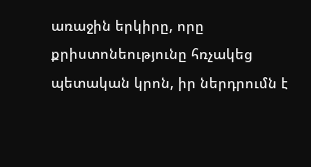առաջին երկիրը, որը քրիստոնեությունը հռչակեց պետական կրոն, իր ներդրումն է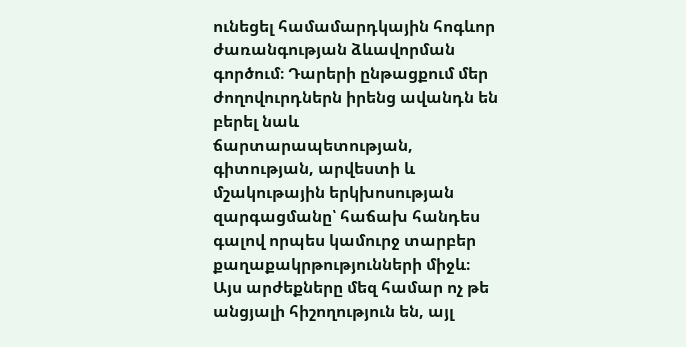ունեցել համամարդկային հոգևոր ժառանգության ձևավորման գործում։ Դարերի ընթացքում մեր ժողովուրդներն իրենց ավանդն են բերել նաև ճարտարապետության, գիտության, արվեստի և մշակութային երկխոսության զարգացմանը՝ հաճախ հանդես գալով որպես կամուրջ տարբեր քաղաքակրթությունների միջև։ Այս արժեքները մեզ համար ոչ թե անցյալի հիշողություն են, այլ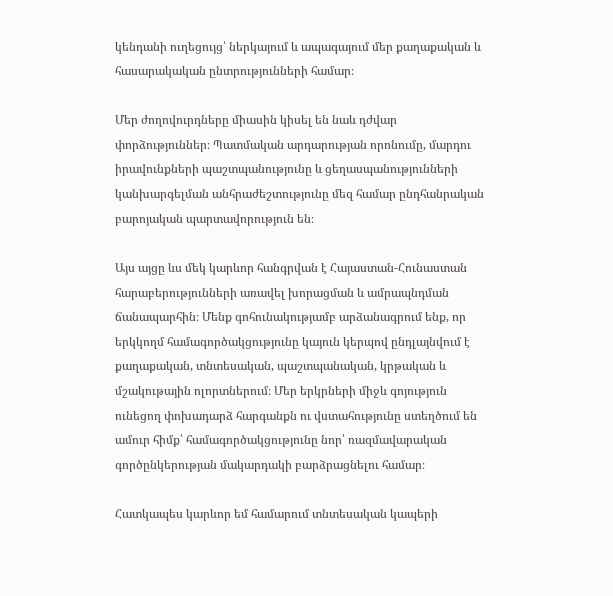կենդանի ուղեցույց՝ ներկայում և ապագայում մեր քաղաքական և հասարակական ընտրությունների համար։

Մեր ժողովուրդները միասին կիսել են նաև դժվար փորձություններ։ Պատմական արդարության որոնումը, մարդու իրավունքների պաշտպանությունը և ցեղասպանությունների կանխարգելման անհրաժեշտությունը մեզ համար ընդհանրական բարոյական պարտավորություն են։

Այս այցը ևս մեկ կարևոր հանգրվան է Հայաստան-Հունաստան հարաբերությունների առավել խորացման և ամրապնդման ճանապարհին։ Մենք գոհունակությամբ արձանագրում ենք, որ երկկողմ համագործակցությունը կայուն կերպով ընդլայնվում է քաղաքական, տնտեսական, պաշտպանական, կրթական և մշակութային ոլորտներում։ Մեր երկրների միջև գոյություն ունեցող փոխադարձ հարգանքն ու վստահությունը ստեղծում են ամուր հիմք՝ համագործակցությունը նոր՝ ռազմավարական գործընկերության մակարդակի բարձրացնելու համար։

Հատկապես կարևոր եմ համարում տնտեսական կապերի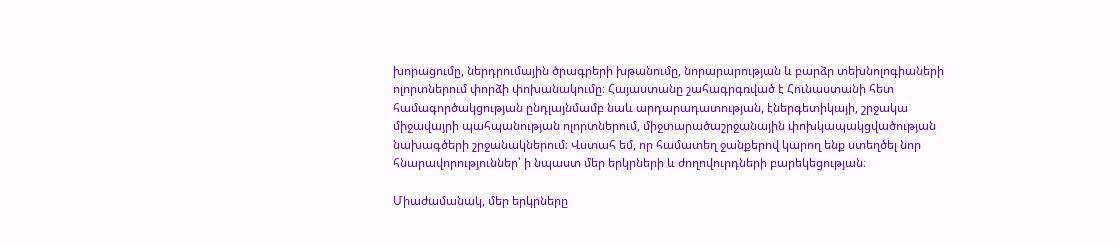խորացումը, ներդրումային ծրագրերի խթանումը, նորարարության և բարձր տեխնոլոգիաների ոլորտներում փորձի փոխանակումը։ Հայաստանը շահագրգռված է Հունաստանի հետ համագործակցության ընդլայնմամբ նաև արդարադատության, էներգետիկայի, շրջակա միջավայրի պահպանության ոլորտներում, միջտարածաշրջանային փոխկապակցվածության նախագծերի շրջանակներում։ Վստահ եմ, որ համատեղ ջանքերով կարող ենք ստեղծել նոր հնարավորություններ՝ ի նպաստ մեր երկրների և ժողովուրդների բարեկեցության։

Միաժամանակ, մեր երկրները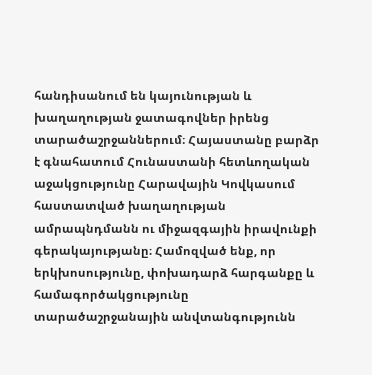հանդիսանում են կայունության և խաղաղության ջատագովներ իրենց տարածաշրջաններում։ Հայաստանը բարձր է գնահատում Հունաստանի հետևողական աջակցությունը Հարավային Կովկասում հաստատված խաղաղության ամրապնդմանն ու միջազգային իրավունքի գերակայությանը։ Համոզված ենք, որ երկխոսությունը, փոխադարձ հարգանքը և համագործակցությունը տարածաշրջանային անվտանգությունն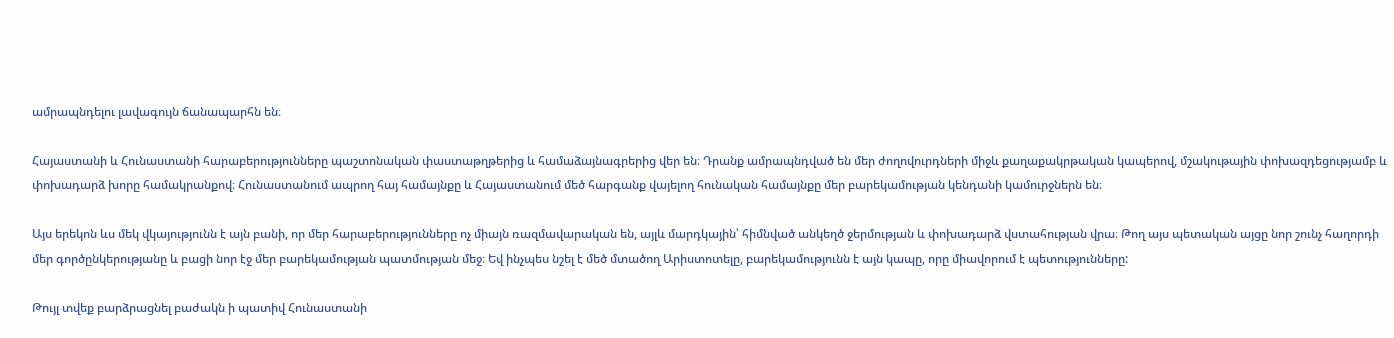ամրապնդելու լավագույն ճանապարհն են։

Հայաստանի և Հունաստանի հարաբերությունները պաշտոնական փաստաթղթերից և համաձայնագրերից վեր են։ Դրանք ամրապնդված են մեր ժողովուրդների միջև քաղաքակրթական կապերով, մշակութային փոխազդեցությամբ և փոխադարձ խորը համակրանքով։ Հունաստանում ապրող հայ համայնքը և Հայաստանում մեծ հարգանք վայելող հունական համայնքը մեր բարեկամության կենդանի կամուրջներն են։

Այս երեկոն ևս մեկ վկայությունն է այն բանի, որ մեր հարաբերությունները ոչ միայն ռազմավարական են, այլև մարդկային՝ հիմնված անկեղծ ջերմության և փոխադարձ վստահության վրա։ Թող այս պետական այցը նոր շունչ հաղորդի մեր գործընկերությանը և բացի նոր էջ մեր բարեկամության պատմության մեջ։ Եվ ինչպես նշել է մեծ մտածող Արիստոտելը, բարեկամությունն է այն կապը, որը միավորում է պետությունները:

Թույլ տվեք բարձրացնել բաժակն ի պատիվ Հունաստանի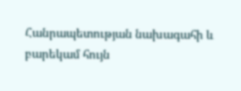Հանրապետության նախագահի և բարեկամ հույն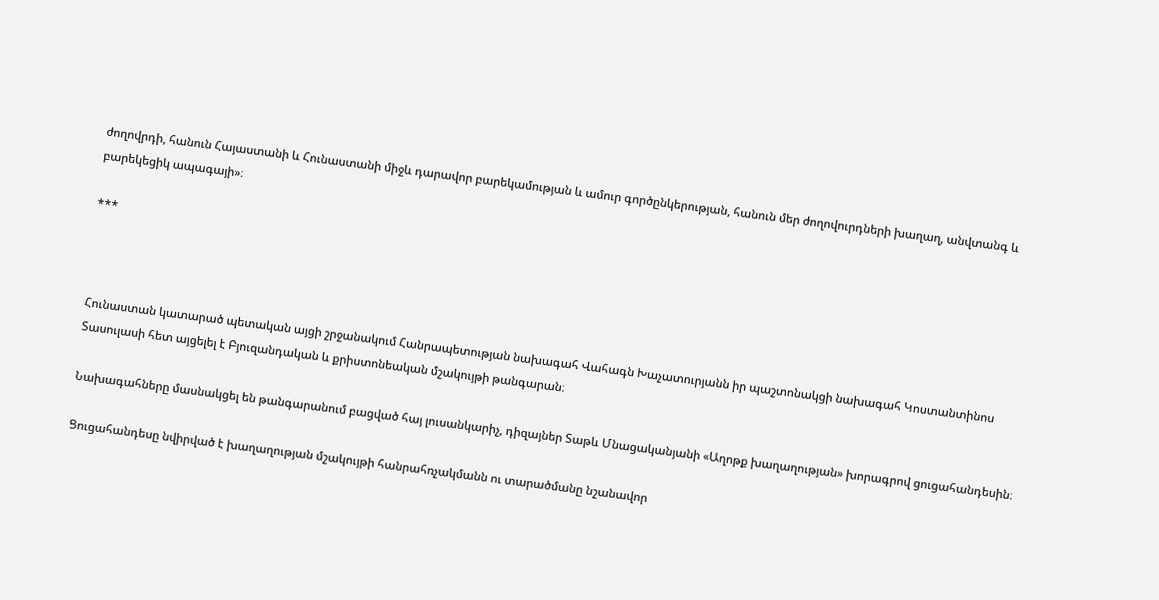ժողովրդի, հանուն Հայաստանի և Հունաստանի միջև դարավոր բարեկամության և ամուր գործընկերության, հանուն մեր ժողովուրդների խաղաղ, անվտանգ և բարեկեցիկ ապագայի»։

***



Հունաստան կատարած պետական այցի շրջանակում Հանրապետության նախագահ Վահագն Խաչատուրյանն իր պաշտոնակցի նախագահ Կոստանտինոս Տասուլասի հետ այցելել է Բյուզանդական և քրիստոնեական մշակույթի թանգարան։

Նախագահները մասնակցել են թանգարանում բացված հայ լուսանկարիչ, դիզայներ Տաթև Մնացականյանի «Աղոթք խաղաղության» խորագրով ցուցահանդեսին։

Ցուցահանդեսը նվիրված է խաղաղության մշակույթի հանրահռչակմանն ու տարածմանը նշանավոր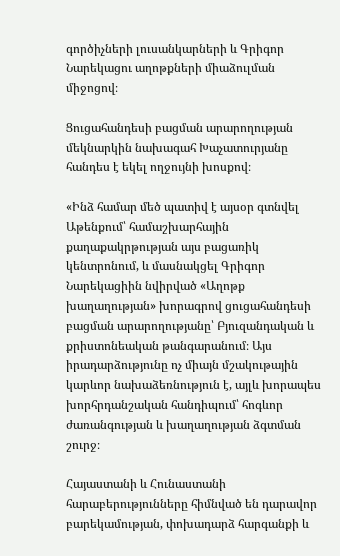գործիչների լուսանկարների և Գրիգոր Նարեկացու աղոթքների միաձուլման միջոցով։

Ցուցահանդեսի բացման արարողության մեկնարկին նախագահ Խաչատուրյանը հանդես է եկել ողջույնի խոսքով։

«Ինձ համար մեծ պատիվ է այսօր գտնվել Աթենքում՝ համաշխարհային քաղաքակրթության այս բացառիկ կենտրոնում, և մասնակցել Գրիգոր Նարեկացիին նվիրված «Աղոթք խաղաղության» խորագրով ցուցահանդեսի բացման արարողությանը՝ Բյուզանդական և քրիստոնեական թանգարանում։ Այս իրադարձությունը ոչ միայն մշակութային կարևոր նախաձեռնություն է, այլև խորապես խորհրդանշական հանդիպում՝ հոգևոր ժառանգության և խաղաղության ձգտման շուրջ։

Հայաստանի և Հունաստանի հարաբերությունները հիմնված են դարավոր բարեկամության, փոխադարձ հարգանքի և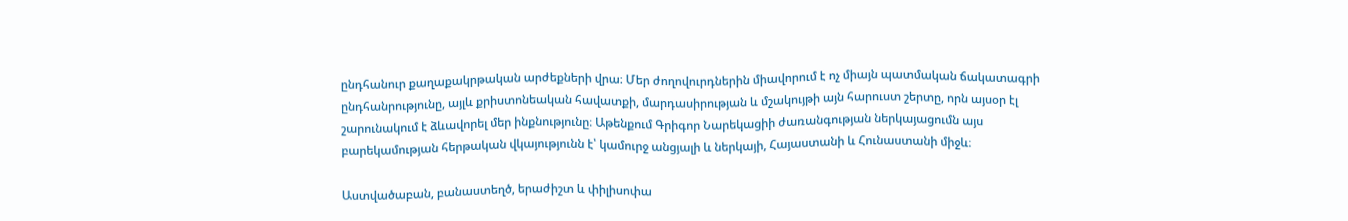ընդհանուր քաղաքակրթական արժեքների վրա։ Մեր ժողովուրդներին միավորում է ոչ միայն պատմական ճակատագրի ընդհանրությունը, այլև քրիստոնեական հավատքի, մարդասիրության և մշակույթի այն հարուստ շերտը, որն այսօր էլ շարունակում է ձևավորել մեր ինքնությունը։ Աթենքում Գրիգոր Նարեկացիի ժառանգության ներկայացումն այս բարեկամության հերթական վկայությունն է՝ կամուրջ անցյալի և ներկայի, Հայաստանի և Հունաստանի միջև։

Աստվածաբան, բանաստեղծ, երաժիշտ և փիլիսոփա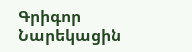Գրիգոր Նարեկացին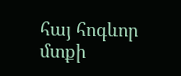հայ հոգևոր մտքի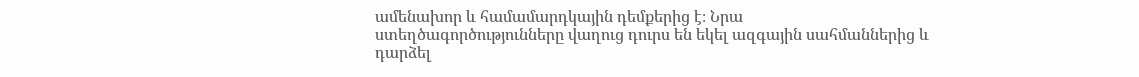ամենախոր և համամարդկային դեմքերից է։ Նրա ստեղծագործությունները վաղուց դուրս են եկել ազգային սահմաններից և դարձել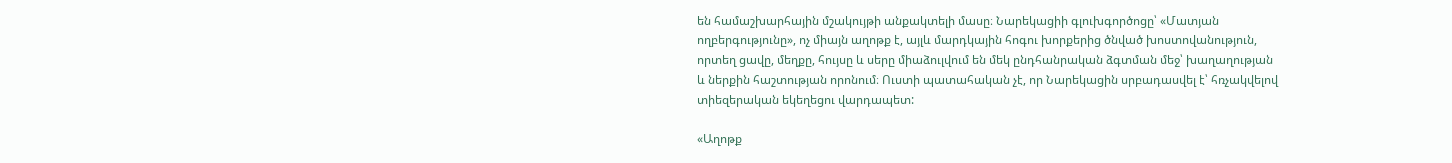են համաշխարհային մշակույթի անքակտելի մասը։ Նարեկացիի գլուխգործոցը՝ «Մատյան ողբերգությունը», ոչ միայն աղոթք է, այլև մարդկային հոգու խորքերից ծնված խոստովանություն, որտեղ ցավը, մեղքը, հույսը և սերը միաձուլվում են մեկ ընդհանրական ձգտման մեջ՝ խաղաղության և ներքին հաշտության որոնում։ Ուստի պատահական չէ, որ Նարեկացին սրբադասվել է՝ հռչակվելով տիեզերական եկեղեցու վարդապետ:

«Աղոթք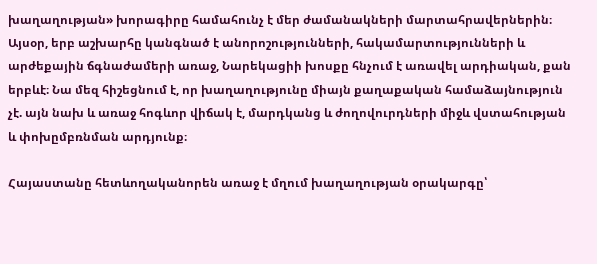խաղաղության» խորագիրը համահունչ է մեր ժամանակների մարտահրավերներին։ Այսօր, երբ աշխարհը կանգնած է անորոշությունների, հակամարտությունների և արժեքային ճգնաժամերի առաջ, Նարեկացիի խոսքը հնչում է առավել արդիական, քան երբևէ։ Նա մեզ հիշեցնում է, որ խաղաղությունը միայն քաղաքական համաձայնություն չէ. այն նախ և առաջ հոգևոր վիճակ է, մարդկանց և ժողովուրդների միջև վստահության և փոխըմբռնման արդյունք։

Հայաստանը հետևողականորեն առաջ է մղում խաղաղության օրակարգը՝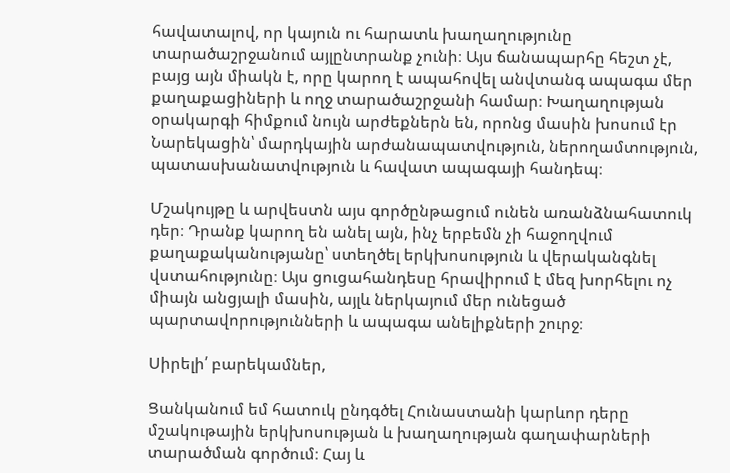հավատալով, որ կայուն ու հարատև խաղաղությունը տարածաշրջանում այլընտրանք չունի։ Այս ճանապարհը հեշտ չէ, բայց այն միակն է, որը կարող է ապահովել անվտանգ ապագա մեր քաղաքացիների և ողջ տարածաշրջանի համար։ Խաղաղության օրակարգի հիմքում նույն արժեքներն են, որոնց մասին խոսում էր Նարեկացին՝ մարդկային արժանապատվություն, ներողամտություն, պատասխանատվություն և հավատ ապագայի հանդեպ։

Մշակույթը և արվեստն այս գործընթացում ունեն առանձնահատուկ դեր։ Դրանք կարող են անել այն, ինչ երբեմն չի հաջողվում քաղաքականությանը՝ ստեղծել երկխոսություն և վերականգնել վստահությունը։ Այս ցուցահանդեսը հրավիրում է մեզ խորհելու ոչ միայն անցյալի մասին, այլև ներկայում մեր ունեցած պարտավորությունների և ապագա անելիքների շուրջ։

Սիրելի՛ բարեկամներ,

Ցանկանում եմ հատուկ ընդգծել Հունաստանի կարևոր դերը մշակութային երկխոսության և խաղաղության գաղափարների տարածման գործում։ Հայ և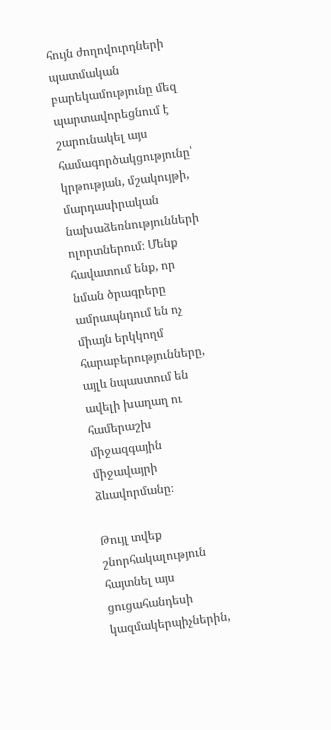հույն ժողովուրդների պատմական բարեկամությունը մեզ պարտավորեցնում է շարունակել այս համագործակցությունը՝ կրթության, մշակույթի, մարդասիրական նախաձեռնությունների ոլորտներում։ Մենք հավատում ենք, որ նման ծրագրերը ամրապնդում են ոչ միայն երկկողմ հարաբերությունները, այլև նպաստում են ավելի խաղաղ ու համերաշխ միջազգային միջավայրի ձևավորմանը։

Թույլ տվեք շնորհակալություն հայտնել այս ցուցահանդեսի կազմակերպիչներին,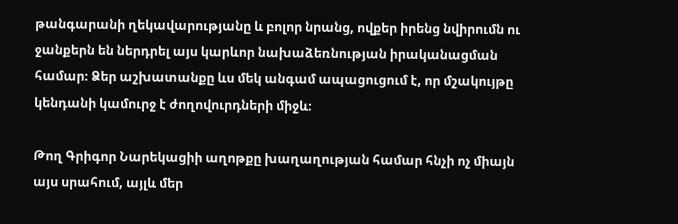թանգարանի ղեկավարությանը և բոլոր նրանց, ովքեր իրենց նվիրումն ու ջանքերն են ներդրել այս կարևոր նախաձեռնության իրականացման համար։ Ձեր աշխատանքը ևս մեկ անգամ ապացուցում է, որ մշակույթը կենդանի կամուրջ է ժողովուրդների միջև։

Թող Գրիգոր Նարեկացիի աղոթքը խաղաղության համար հնչի ոչ միայն այս սրահում, այլև մեր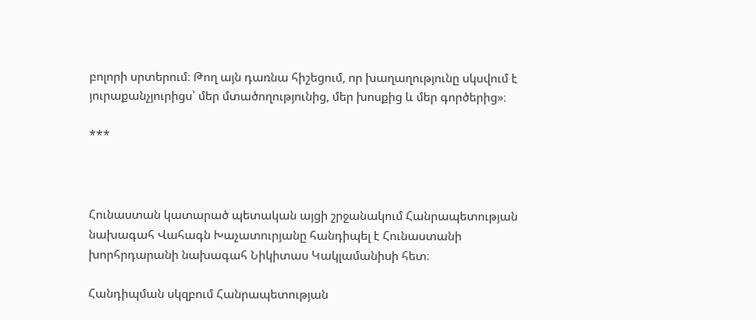բոլորի սրտերում։ Թող այն դառնա հիշեցում, որ խաղաղությունը սկսվում է յուրաքանչյուրիցս՝ մեր մտածողությունից, մեր խոսքից և մեր գործերից»։

***



Հունաստան կատարած պետական այցի շրջանակում Հանրապետության նախագահ Վահագն Խաչատուրյանը հանդիպել է Հունաստանի խորհրդարանի նախագահ Նիկիտաս Կակլամանիսի հետ։

Հանդիպման սկզբում Հանրապետության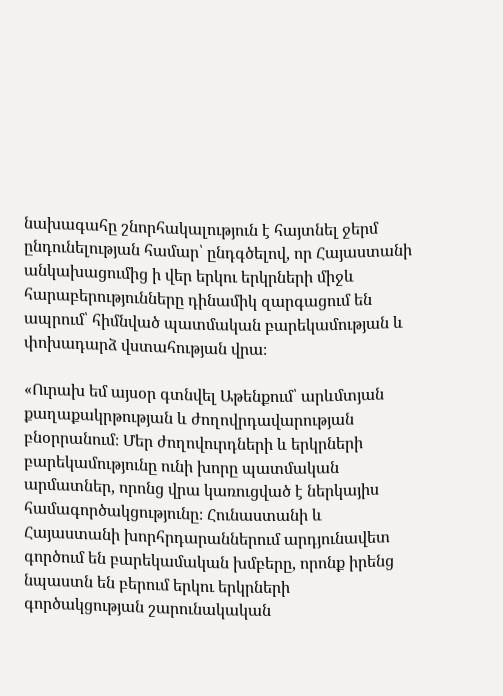նախագահը շնորհակալություն է հայտնել ջերմ ընդունելության համար՝ ընդգծելով, որ Հայաստանի անկախացումից ի վեր երկու երկրների միջև հարաբերությունները դինամիկ զարգացում են ապրում՝ հիմնված պատմական բարեկամության և փոխադարձ վստահության վրա։

«Ուրախ եմ այսօր գտնվել Աթենքում՝ արևմտյան քաղաքակրթության և ժողովրդավարության բնօրրանում։ Մեր ժողովուրդների և երկրների բարեկամությունը ունի խորը պատմական արմատներ, որոնց վրա կառուցված է ներկայիս համագործակցությունը։ Հունաստանի և Հայաստանի խորհրդարաններում արդյունավետ գործում են բարեկամական խմբերը, որոնք իրենց նպաստն են բերում երկու երկրների գործակցության շարունակական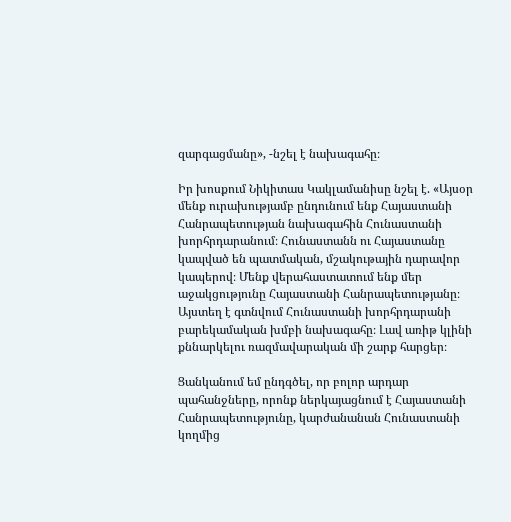զարգացմանը», -նշել է նախագահը։

Իր խոսքում Նիկիտաս Կակլամանիսը նշել է. «Այսօր մենք ուրախությամբ ընդունում ենք Հայաստանի Հանրապետության նախագահին Հունաստանի խորհրդարանում։ Հունաստանն ու Հայաստանը կապված են պատմական, մշակութային դարավոր կապերով։ Մենք վերահաստատում ենք մեր աջակցությունը Հայաստանի Հանրապետությանը։ Այստեղ է գտնվում Հունաստանի խորհրդարանի բարեկամական խմբի նախագահը։ Լավ առիթ կլինի քննարկելու ռազմավարական մի շարք հարցեր։

Ցանկանում եմ ընդգծել, որ բոլոր արդար պահանջները, որոնք ներկայացնում է Հայաստանի Հանրապետությունը, կարժանանան Հունաստանի կողմից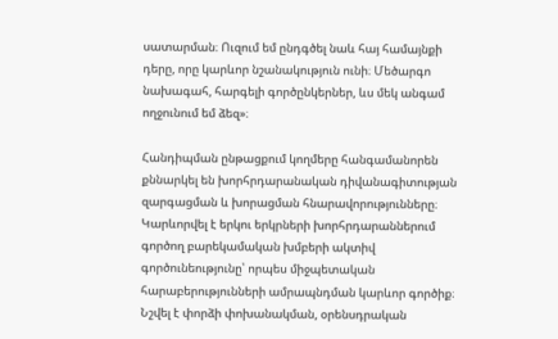սատարման։ Ուզում եմ ընդգծել նաև հայ համայնքի դերը, որը կարևոր նշանակություն ունի։ Մեծարգո նախագահ, հարգելի գործընկերներ, ևս մեկ անգամ ողջունում եմ ձեզ»։

Հանդիպման ընթացքում կողմերը հանգամանորեն քննարկել են խորհրդարանական դիվանագիտության զարգացման և խորացման հնարավորությունները։ Կարևորվել է երկու երկրների խորհրդարաններում գործող բարեկամական խմբերի ակտիվ գործունեությունը՝ որպես միջպետական հարաբերությունների ամրապնդման կարևոր գործիք։ Նշվել է փորձի փոխանակման, օրենսդրական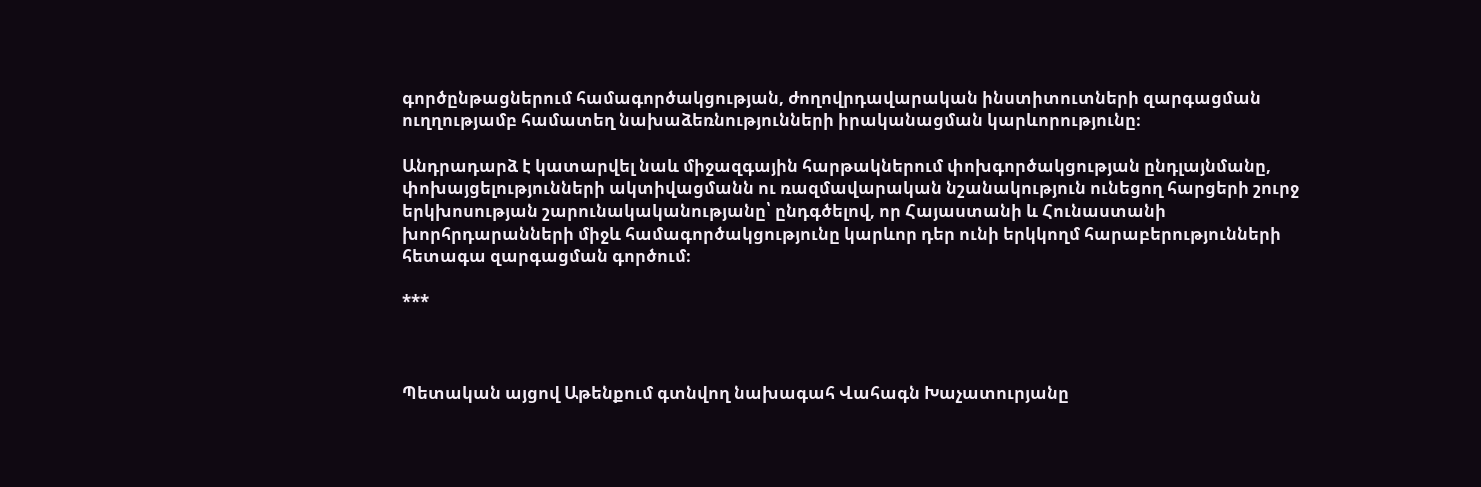գործընթացներում համագործակցության, ժողովրդավարական ինստիտուտների զարգացման ուղղությամբ համատեղ նախաձեռնությունների իրականացման կարևորությունը։

Անդրադարձ է կատարվել նաև միջազգային հարթակներում փոխգործակցության ընդլայնմանը, փոխայցելությունների ակտիվացմանն ու ռազմավարական նշանակություն ունեցող հարցերի շուրջ երկխոսության շարունակականությանը՝ ընդգծելով, որ Հայաստանի և Հունաստանի խորհրդարանների միջև համագործակցությունը կարևոր դեր ունի երկկողմ հարաբերությունների հետագա զարգացման գործում։

***



Պետական այցով Աթենքում գտնվող նախագահ Վահագն Խաչատուրյանը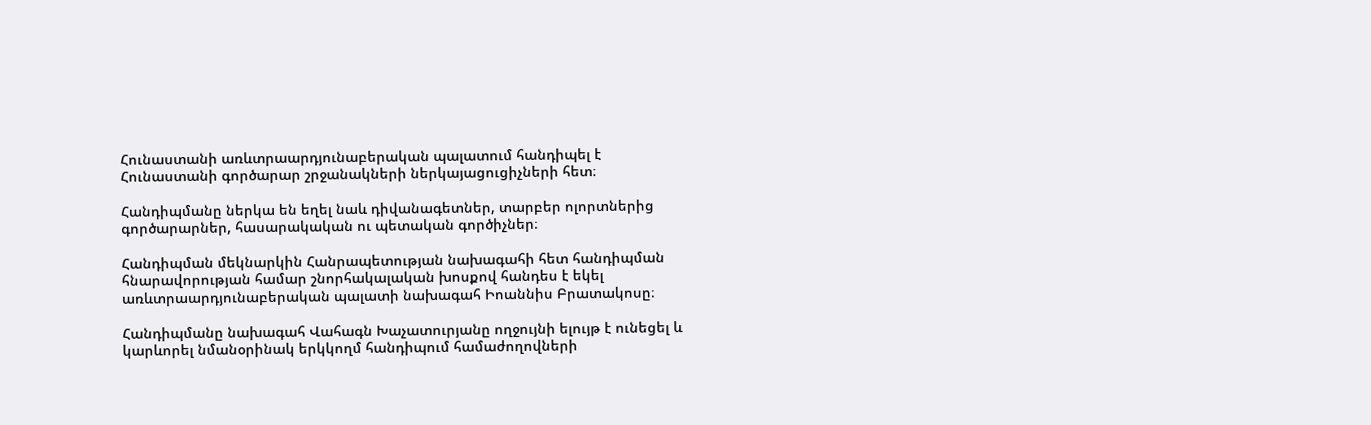Հունաստանի առևտրաարդյունաբերական պալատում հանդիպել է Հունաստանի գործարար շրջանակների ներկայացուցիչների հետ։

Հանդիպմանը ներկա են եղել նաև դիվանագետներ, տարբեր ոլորտներից գործարարներ, հասարակական ու պետական գործիչներ։

Հանդիպման մեկնարկին Հանրապետության նախագահի հետ հանդիպման հնարավորության համար շնորհակալական խոսքով հանդես է եկել առևտրաարդյունաբերական պալատի նախագահ Իոաննիս Բրատակոսը։

Հանդիպմանը նախագահ Վահագն Խաչատուրյանը ողջույնի ելույթ է ունեցել և կարևորել նմանօրինակ երկկողմ հանդիպում համաժողովների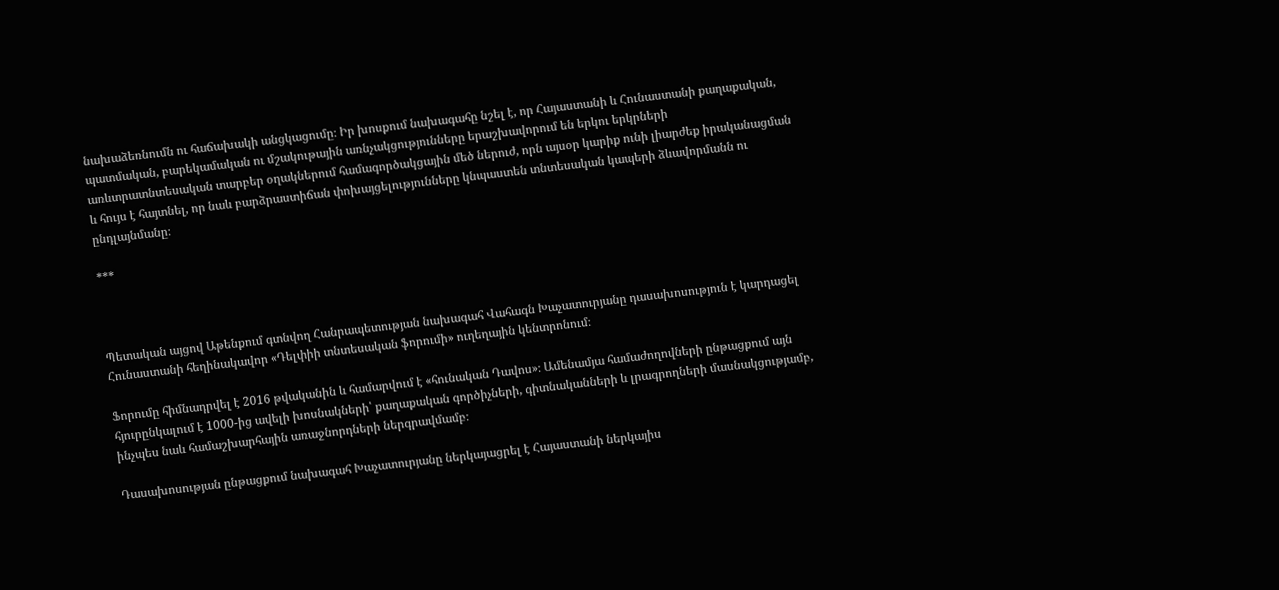նախաձեռնումն ու հաճախակի անցկացումը։ Իր խոսքում նախագահը նշել է, որ Հայաստանի և Հունաստանի քաղաքական, պատմական, բարեկամական ու մշակութային առնչակցությունները երաշխավորում են երկու երկրների առևտրատնտեսական տարբեր օղակներում համագործակցային մեծ ներուժ, որն այսօր կարիք ունի լիարժեք իրականացման և հույս է հայտնել, որ նաև բարձրաստիճան փոխայցելությունները կնպաստեն տնտեսական կապերի ձևավորմանն ու ընդլայնմանը։

***



Պետական այցով Աթենքում գտնվող Հանրապետության նախագահ Վահագն Խաչատուրյանը դասախոսություն է կարդացել Հունաստանի հեղինակավոր «Դելփիի տնտեսական ֆորումի» ուղեղային կենտրոնում։

Ֆորումը հիմնադրվել է 2016 թվականին և համարվում է «հունական Դավոս»։ Ամենամյա համաժողովների ընթացքում այն հյուրընկալում է 1000-ից ավելի խոսնակների՝ քաղաքական գործիչների, գիտնականների և լրագրողների մասնակցությամբ, ինչպես նաև համաշխարհային առաջնորդների ներգրավմամբ։

Դասախոսության ընթացքում նախագահ Խաչատուրյանը ներկայացրել է Հայաստանի ներկայիս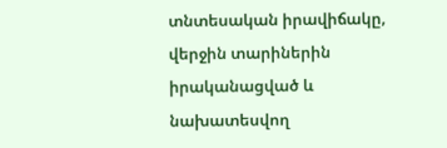տնտեսական իրավիճակը, վերջին տարիներին իրականացված և նախատեսվող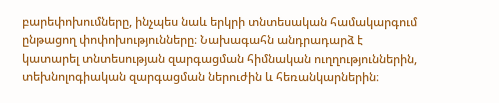բարեփոխումները, ինչպես նաև երկրի տնտեսական համակարգում ընթացող փոփոխությունները։ Նախագահն անդրադարձ է կատարել տնտեսության զարգացման հիմնական ուղղություններին, տեխնոլոգիական զարգացման ներուժին և հեռանկարներին։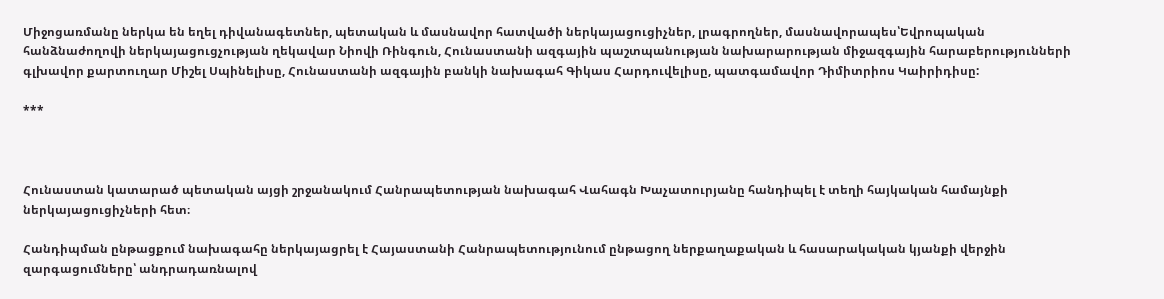Միջոցառմանը ներկա են եղել դիվանագետներ, պետական և մասնավոր հատվածի ներկայացուցիչներ, լրագրողներ, մասնավորապես՝Եվրոպական հանձնաժողովի ներկայացուցչության ղեկավար Նիովի Ռինգուն, Հունաստանի ազգային պաշտպանության նախարարության միջազգային հարաբերությունների գլխավոր քարտուղար Միշել Սպինելիսը, Հունաստանի ազգային բանկի նախագահ Գիկաս Հարդուվելիսը, պատգամավոր Դիմիտրիոս Կաիրիդիսը:

***



Հունաստան կատարած պետական այցի շրջանակում Հանրապետության նախագահ Վահագն Խաչատուրյանը հանդիպել է տեղի հայկական համայնքի ներկայացուցիչների հետ։

Հանդիպման ընթացքում նախագահը ներկայացրել է Հայաստանի Հանրապետությունում ընթացող ներքաղաքական և հասարակական կյանքի վերջին զարգացումները՝ անդրադառնալով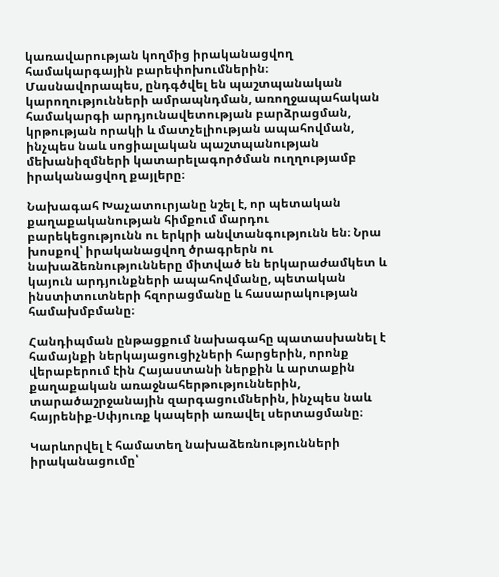կառավարության կողմից իրականացվող համակարգային բարեփոխումներին։ Մասնավորապես, ընդգծվել են պաշտպանական կարողությունների ամրապնդման, առողջապահական համակարգի արդյունավետության բարձրացման, կրթության որակի և մատչելիության ապահովման, ինչպես նաև սոցիալական պաշտպանության մեխանիզմների կատարելագործման ուղղությամբ իրականացվող քայլերը։

Նախագահ Խաչատուրյանը նշել է, որ պետական քաղաքականության հիմքում մարդու բարեկեցությունն ու երկրի անվտանգությունն են։ Նրա խոսքով՝ իրականացվող ծրագրերն ու նախաձեռնությունները միտված են երկարաժամկետ և կայուն արդյունքների ապահովմանը, պետական ինստիտուտների հզորացմանը և հասարակության համախմբմանը։

Հանդիպման ընթացքում նախագահը պատասխանել է համայնքի ներկայացուցիչների հարցերին, որոնք վերաբերում էին Հայաստանի ներքին և արտաքին քաղաքական առաջնահերթություններին, տարածաշրջանային զարգացումներին, ինչպես նաև հայրենիք-Սփյուռք կապերի առավել սերտացմանը։

Կարևորվել է համատեղ նախաձեռնությունների իրականացումը՝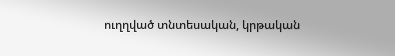ուղղված տնտեսական, կրթական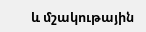և մշակութային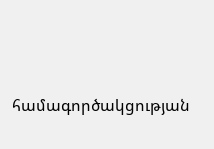համագործակցության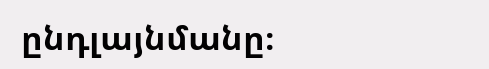ընդլայնմանը։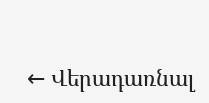← Վերադառնալ